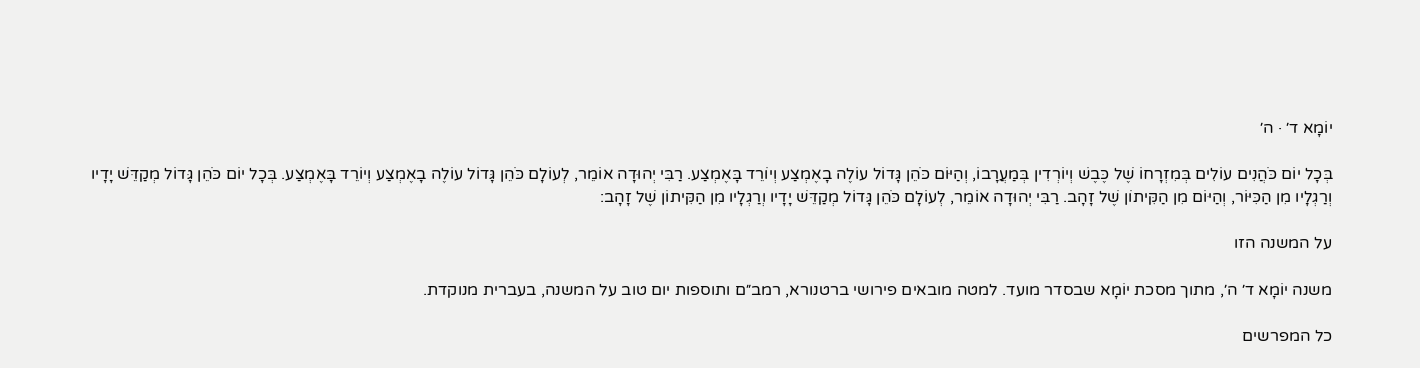יוֹמָא ד׳ · ה׳

בְּכָל יוֹם כֹּהֲנִים עוֹלִים בְּמִזְרָחוֹ שֶׁל כֶּבֶשׁ וְיוֹרְדִין בְּמַעֲרָבוֹ, וְהַיּוֹם כֹּהֵן גָּדוֹל עוֹלֶה בָאֶמְצַע וְיוֹרֵד בָּאֶמְצַע. רַבִּי יְהוּדָה אוֹמֵר, לְעוֹלָם כֹּהֵן גָּדוֹל עוֹלֶה בָאֶמְצַע וְיוֹרֵד בָּאֶמְצַע. בְּכָל יוֹם כֹּהֵן גָּדוֹל מְקַדֵּשׁ יָדָיו וְרַגְלָיו מִן הַכִּיּוֹר, וְהַיּוֹם מִן הַקִּיתוֹן שֶׁל זָהָב. רַבִּי יְהוּדָה אוֹמֵר, לְעוֹלָם כֹּהֵן גָּדוֹל מְקַדֵּשׁ יָדָיו וְרַגְלָיו מִן הַקִּיתוֹן שֶׁל זָהָב:

על המשנה הזו

משנה יוֹמָא ד׳ ה׳, מתוך מסכת יוֹמָא שבסדר מועד. למטה מובאים פירושי ברטנורא, רמב״ם ותוספות יום טוב על המשנה, בעברית מנוקדת.

כל המפרשים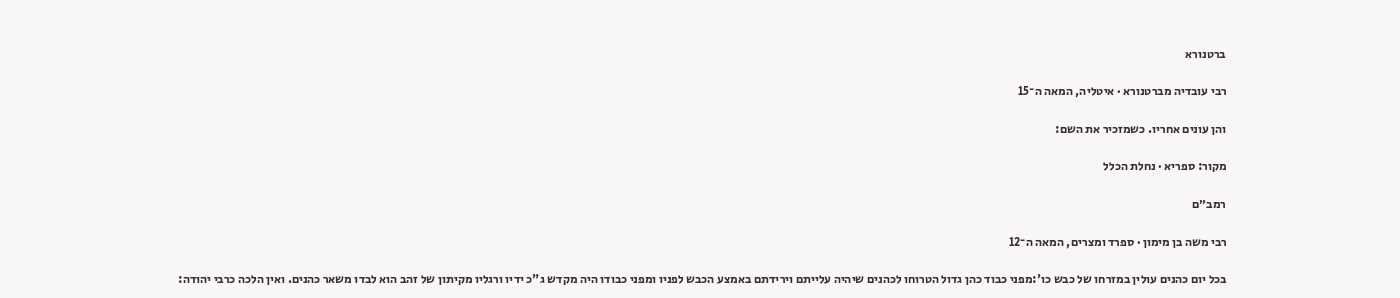ברטנורא

רבי עובדיה מברטנורא · איטליה, המאה ה־15

והן עונים אחריו. כשמזכיר את השם:

מקור: ספריא · נחלת הכלל

רמב״ם

רבי משה בן מימון · ספרד ומצרים, המאה ה־12

בכל יום כהנים עולין במזרחו של כבש כו':מפני כבוד כהן גדול הטרוחו לכהנים שיהיה עלייתם וירידתם באמצע הכבש לפניו ומפני כבודו היה מקדש ג"כ ידיו ורגליו מקיתון של זהב הוא לבדו משאר כהנים. ואין הלכה כרבי יהודה: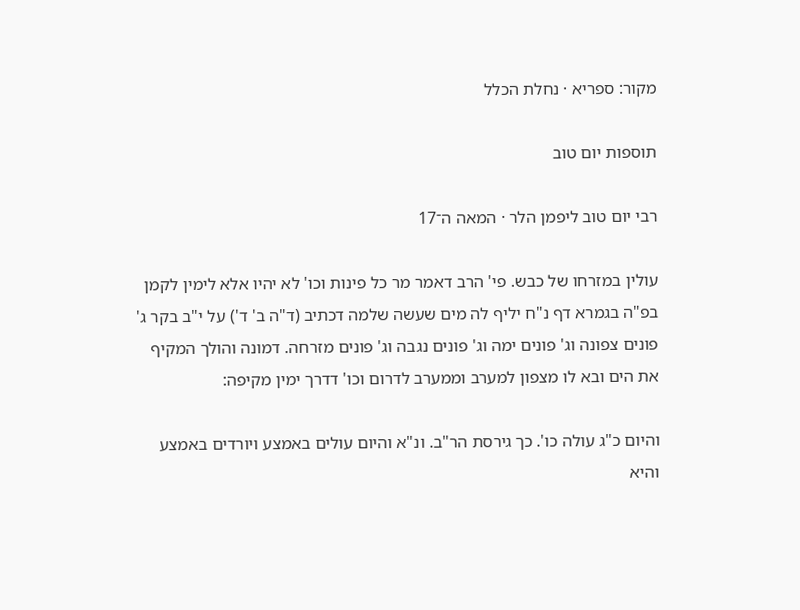מקור: ספריא · נחלת הכלל

תוספות יום טוב

רבי יום טוב ליפמן הלר · המאה ה־17

עולין במזרחו של כבש. פי' הרב דאמר מר כל פינות וכו' לא יהיו אלא לימין לקמן בפ"ה בגמרא דף נ"ח יליף לה מים שעשה שלמה דכתיב (ד"ה ב' ד') על י"ב בקר ג' פונים צפונה וג' פונים ימה וג' פונים נגבה וג' פונים מזרחה. דמונה והולך המקיף את הים ובא לו מצפון למערב וממערב לדרום וכו' דדרך ימין מקיפה:

והיום כ"ג עולה כו'. כך גירסת הר"ב. ונ"א והיום עולים באמצע ויורדים באמצע והיא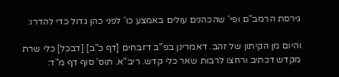גירסת הרמב"ם ופי' שהכהנים עולים באמצע כו' לפני כהן גדול כדי להדרו:

והיום מן הקיתון של זהב. דאמרינן בפ"ב דזבחים [דף כ"ב] [דבכל] כלי שרת מקדש דכתיב ורחצו לרבות שאר כלי קדש. ריב"א. תוס' סוף דף מ"ד: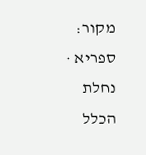מקור: ספריא · נחלת הכלל